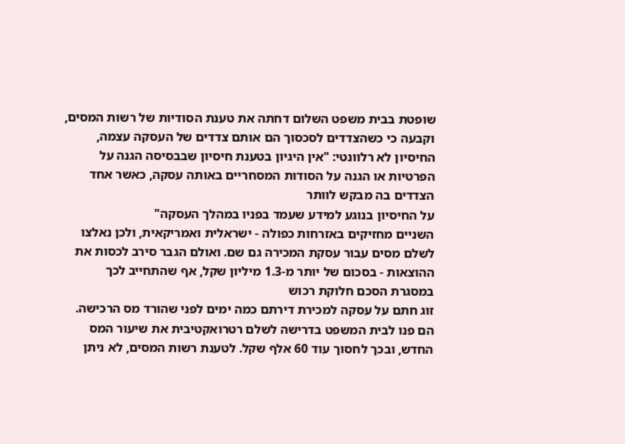שופטת בבית משפט השלום דחתה את טענת הסודיות של רשות המסים, וקבעה כי כשהצדדים לסכסוך הם אותם צדדים של העסקה עצמה, החיסיון לא רלוונטי: "אין היגיון בטענת חיסיון שבבסיסה הגנה על הפרטיות או הגנה על הסודות המסחריים באותה עסקה, כאשר אחד הצדדים בה מבקש לוותר
על החיסיון בנוגע למידע שעמד בפניו במהלך העסקה"
השניים מחזיקים באזרחות כפולה - ישראלית ואמריקאית, ולכן נאלצו לשלם מסים עבור עסקת המכירה גם שם. ואולם הגבר סירב לכסות את ההוצאות - בסכום של יותר מ-1.3 מיליון שקל, אף שהתחייב לכך במסגרת הסכם חלוקת רכוש
זוג חתם על עסקה למכירת דירתם כמה ימים לפני שהורד מס הרכישה. הם פנו לבית המשפט בדרישה לשלם רטרואקטיבית את שיעור המס החדש, ובכך לחסוך עוד 60 אלף שקל. לטענת רשות המסים, לא ניתן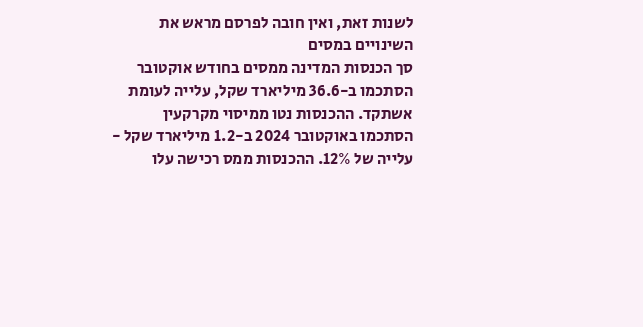לשנות זאת, ואין חובה לפרסם מראש את השינויים במסים
סך הכנסות המדינה ממסים בחודש אוקטובר הסתכמו ב-36.6 מיליארד שקל, עלייה לעומת אשתקד. ההכנסות נטו ממיסוי מקרקעין הסתכמו באוקטובר 2024 ב-1.2 מיליארד שקל - עלייה של 12%. ההכנסות ממס רכישה עלו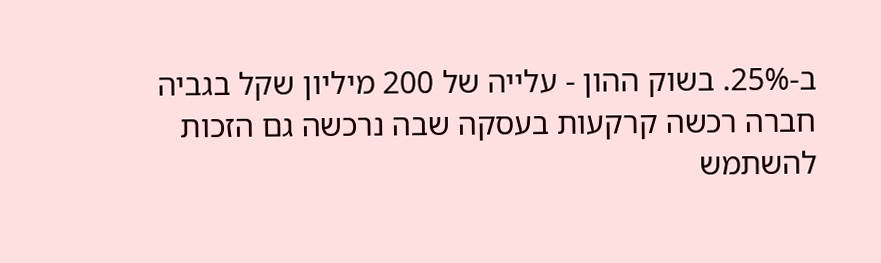ב-25%. בשוק ההון - עלייה של 200 מיליון שקל בגביה
חברה רכשה קרקעות בעסקה שבה נרכשה גם הזכות להשתמש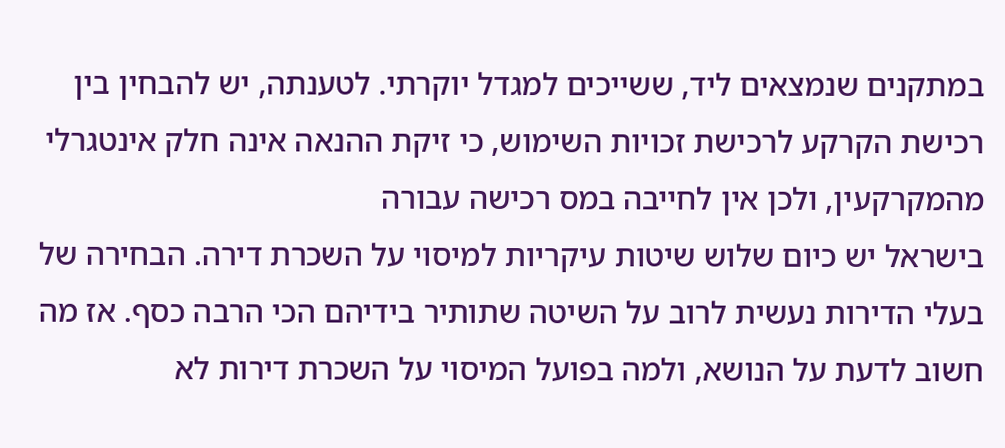במתקנים שנמצאים ליד, ששייכים למגדל יוקרתי. לטענתה, יש להבחין בין רכישת הקרקע לרכישת זכויות השימוש, כי זיקת ההנאה אינה חלק אינטגרלי מהמקרקעין, ולכן אין לחייבה במס רכישה עבורה
בישראל יש כיום שלוש שיטות עיקריות למיסוי על השכרת דירה. הבחירה של בעלי הדירות נעשית לרוב על השיטה שתותיר בידיהם הכי הרבה כסף. אז מה חשוב לדעת על הנושא, ולמה בפועל המיסוי על השכרת דירות לא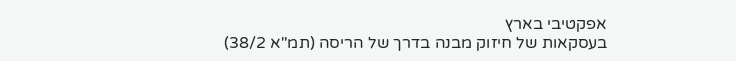אפקטיבי בארץ
בעסקאות של חיזוק מבנה בדרך של הריסה (תמ"א 38/2)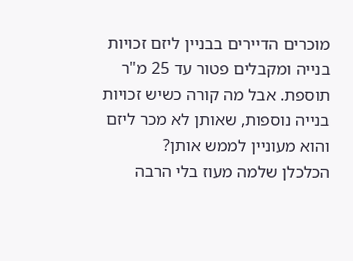מוכרים הדיירים בבניין ליזם זכויות בנייה ומקבלים פטור עד 25 מ"ר תוספת. אבל מה קורה כשיש זכויות בנייה נוספות, שאותן לא מכר ליזם והוא מעוניין לממש אותן?
הכלכלן שלמה מעוז בלי הרבה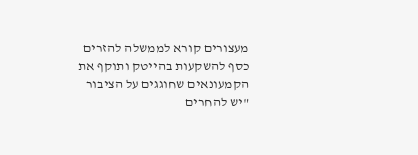מעצורים קורא לממשלה להזרים כסף להשקעות בהייטק ותוקף את הקמעונאים שחוגגים על הציבור "יש להחרים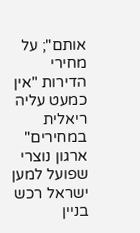אותם"; על מחירי הדירות "אין כמעט עליה ריאלית במחירים"
ארגון נוצרי שפועל למען ישראל רכש בניין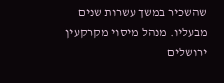שהשכיר במשך עשרות שנים מבעליו. מנהל מיסוי מקרקעין ירושלים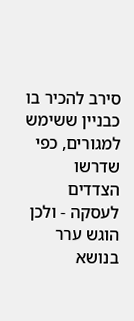סירב להכיר בו כבניין ששימש למגורים, כפי שדרשו הצדדים לעסקה - ולכן הוגש ערר בנושא